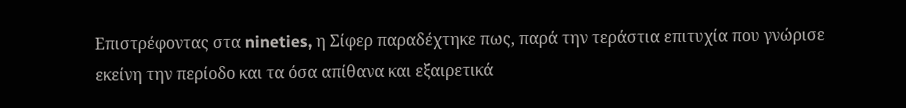Επιστρέφοντας στα nineties, η Σίφερ παραδέχτηκε πως, παρά την τεράστια επιτυχία που γνώρισε εκείνη την περίοδο και τα όσα απίθανα και εξαιρετικά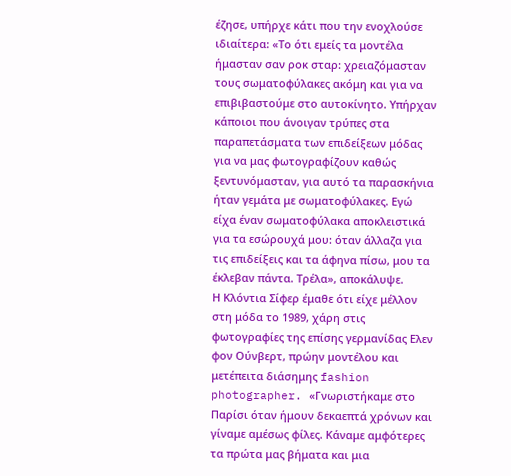έζησε, υπήρχε κάτι που την ενοχλούσε ιδιαίτερα: «Το ότι εμείς τα μοντέλα ήμασταν σαν ροκ σταρ: χρειαζόμασταν τους σωματοφύλακες ακόμη και για να επιβιβαστούμε στο αυτοκίνητο. Υπήρχαν κάποιοι που άνοιγαν τρύπες στα παραπετάσματα των επιδείξεων μόδας για να μας φωτογραφίζουν καθώς ξεντυνόμασταν, για αυτό τα παρασκήνια ήταν γεμάτα με σωματοφύλακες. Εγώ είχα έναν σωματοφύλακα αποκλειστικά για τα εσώρουχά μου: όταν άλλαζα για τις επιδείξεις και τα άφηνα πίσω, μου τα έκλεβαν πάντα. Τρέλα», αποκάλυψε.
Η Κλόντια Σίφερ έμαθε ότι είχε μέλλον στη μόδα το 1989, χάρη στις φωτογραφίες της επίσης γερμανίδας Ελεν φον Ούνβερτ, πρώην μοντέλου και μετέπειτα διάσημης fashion photographer. «Γνωριστήκαμε στο Παρίσι όταν ήμουν δεκαεπτά χρόνων και γίναμε αμέσως φίλες. Κάναμε αμφότερες τα πρώτα μας βήματα και μια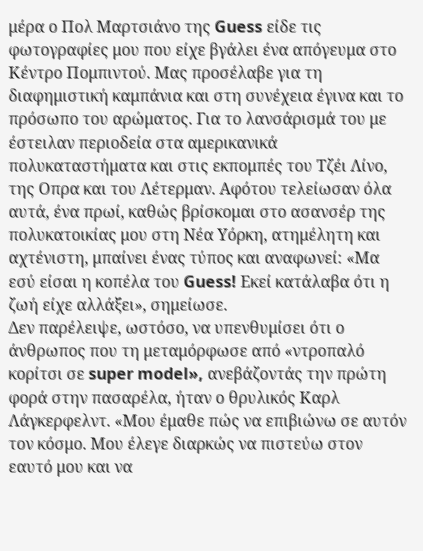μέρα ο Πολ Μαρτσιάνο της Guess είδε τις φωτογραφίες μου που είχε βγάλει ένα απόγευμα στο Κέντρο Πομπιντού. Μας προσέλαβε για τη διαφημιστική καμπάνια και στη συνέχεια έγινα και το πρόσωπο του αρώματος. Για το λανσάρισμά του με έστειλαν περιοδεία στα αμερικανικά πολυκαταστήματα και στις εκπομπές του Τζέι Λίνο, της Οπρα και του Λέτερμαν. Αφότου τελείωσαν όλα αυτά, ένα πρωί, καθώς βρίσκομαι στο ασανσέρ της πολυκατοικίας μου στη Νέα Υόρκη, ατημέλητη και αχτένιστη, μπαίνει ένας τύπος και αναφωνεί: «Μα εσύ είσαι η κοπέλα του Guess! Εκεί κατάλαβα ότι η ζωή είχε αλλάξει», σημείωσε.
Δεν παρέλειψε, ωστόσο, να υπενθυμίσει ότι ο άνθρωπος που τη μεταμόρφωσε από «ντροπαλό κορίτσι σε super model», ανεβάζοντάς την πρώτη φορά στην πασαρέλα, ήταν ο θρυλικός Καρλ Λάγκερφελντ. «Μου έμαθε πώς να επιβιώνω σε αυτόν τον κόσμο. Μου έλεγε διαρκώς να πιστεύω στον εαυτό μου και να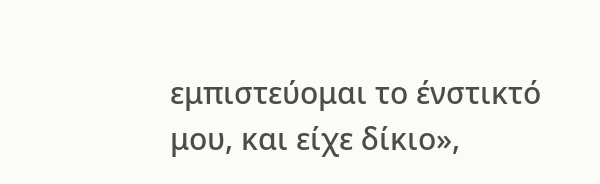εμπιστεύομαι το ένστικτό μου, και είχε δίκιο»,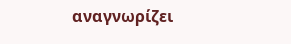αναγνωρίζει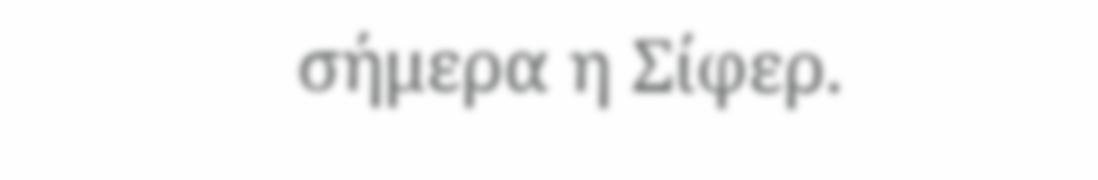σήμερα η Σίφερ.